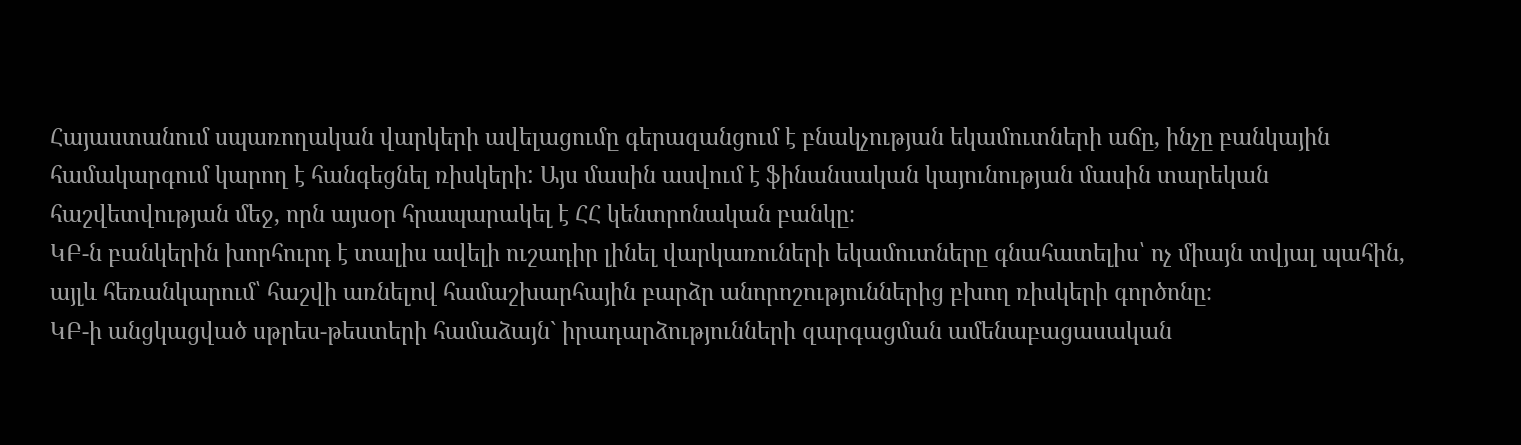Հայաստանում սպառողական վարկերի ավելացումը գերազանցում է բնակչության եկամուտների աճը, ինչը բանկային համակարգում կարող է հանգեցնել ռիսկերի: Այս մասին ասվում է ֆինանսական կայունության մասին տարեկան հաշվետվության մեջ, որն այսօր հրապարակել է ՀՀ կենտրոնական բանկը։
ԿԲ-ն բանկերին խորհուրդ է տալիս ավելի ուշադիր լինել վարկառուների եկամուտները գնահատելիս՝ ոչ միայն տվյալ պահին, այլև հեռանկարում՝ հաշվի առնելով համաշխարհային բարձր անորոշություններից բխող ռիսկերի գործոնը։
ԿԲ-ի անցկացված սթրես-թեստերի համաձայն` իրադարձությունների զարգացման ամենաբացասական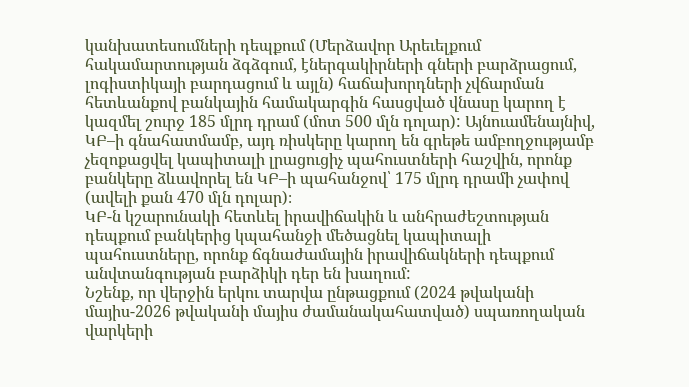կանխատեսումների դեպքում (Մերձավոր Արեւելքում հակամարտության ձգձգում, էներգակիրների գների բարձրացում, լոգիստիկայի բարդացում և այլն) հաճախորդների չվճարման հետևանքով բանկային համակարգին հասցված վնասը կարող է կազմել շուրջ 185 մլրդ դրամ (մոտ 500 մլն դոլար): Այնուամենայնիվ, ԿԲ–ի գնահատմամբ, այդ ռիսկերը կարող են գրեթե ամբողջությամբ չեզոքացվել կապիտալի լրացուցիչ պահուստների հաշվին, որոնք բանկերը ձևավորել են ԿԲ–ի պահանջով՝ 175 մլրդ դրամի չափով (ավելի քան 470 մլն դոլար)։
ԿԲ-ն կշարունակի հետևել իրավիճակին և անհրաժեշտության դեպքում բանկերից կպահանջի մեծացնել կապիտալի պահուստները, որոնք ճգնաժամային իրավիճակների դեպքում անվտանգության բարձիկի դեր են խաղում:
Նշենք, որ վերջին երկու տարվա ընթացքում (2024 թվականի մայիս-2026 թվականի մայիս ժամանակահատված) սպառողական վարկերի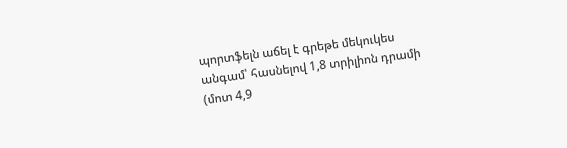պորտֆելն աճել է գրեթե մեկուկես անգամ՝ հասնելով 1,8 տրիլիոն դրամի (մոտ 4,9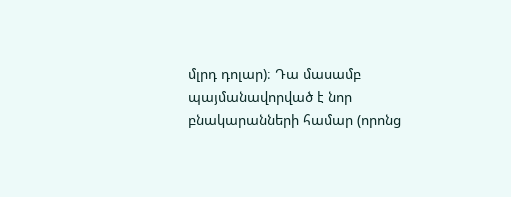մլրդ դոլար)։ Դա մասամբ պայմանավորված է նոր բնակարանների համար (որոնց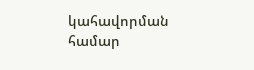կահավորման համար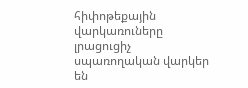հիփոթեքային վարկառուները լրացուցիչ սպառողական վարկեր են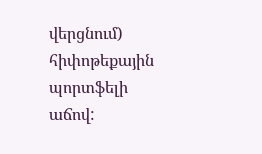վերցնում) հիփոթեքային պորտֆելի աճով: